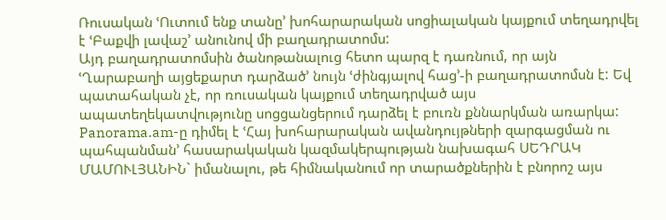Ռուսական ՙՈւտում ենք տանը՚ խոհարարական սոցիալական կայքում տեղադրվել է ՙԲաքվի լավաշ՚ անունով մի բաղադրատոմս:
Այդ բաղադրատոմսին ծանոթանալուց հետո պարզ է դառնում, որ այն ՙՂարաբաղի այցեքարտ դարձած՚ նույն ՙժինգյալով հաց՚-ի բաղադրատոմսն է: Եվ պատահական չէ, որ ռուսական կայքում տեղադրված այս ապատեղեկատվությունը սոցցանցերում դարձել է բուռն քննարկման առարկա: Panorama.am-ը դիմել է ՙՀայ խոհարարական ավանդույթների զարգացման ու պահպանման՚ հասարակական կազմակերպության նախագահ ՍԵԴՐԱԿ ՄԱՄՈՒԼՅԱՆԻՆ` իմանալու, թե հիմնականում որ տարածքներին է բնորոշ այս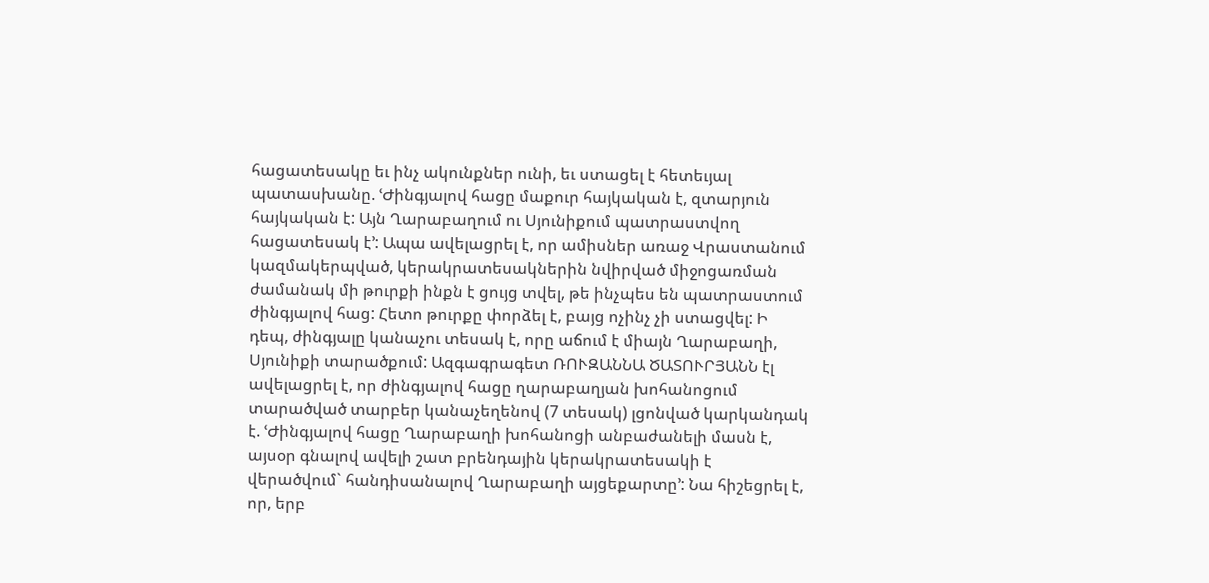հացատեսակը եւ ինչ ակունքներ ունի, եւ ստացել է հետեւյալ պատասխանը. ՙԺինգյալով հացը մաքուր հայկական է, զտարյուն հայկական է: Այն Ղարաբաղում ու Սյունիքում պատրաստվող հացատեսակ է՚: Ապա ավելացրել է, որ ամիսներ առաջ Վրաստանում կազմակերպված, կերակրատեսակներին նվիրված միջոցառման ժամանակ մի թուրքի ինքն է ցույց տվել, թե ինչպես են պատրաստում ժինգյալով հաց: Հետո թուրքը փորձել է, բայց ոչինչ չի ստացվել: Ի դեպ, ժինգյալը կանաչու տեսակ է, որը աճում է միայն Ղարաբաղի, Սյունիքի տարածքում: Ազգագրագետ ՌՈՒԶԱՆՆԱ ԾԱՏՈՒՐՅԱՆՆ էլ ավելացրել է, որ ժինգյալով հացը ղարաբաղյան խոհանոցում տարածված տարբեր կանաչեղենով (7 տեսակ) լցոնված կարկանդակ է. ՙԺինգյալով հացը Ղարաբաղի խոհանոցի անբաժանելի մասն է, այսօր գնալով ավելի շատ բրենդային կերակրատեսակի է վերածվում` հանդիսանալով Ղարաբաղի այցեքարտը՚: Նա հիշեցրել է, որ, երբ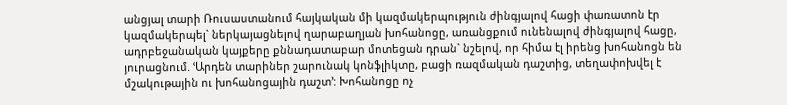անցյալ տարի Ռուսաստանում հայկական մի կազմակերպություն ժինգյալով հացի փառատոն էր կազմակերպել` ներկայացնելով ղարաբաղյան խոհանոցը, առանցքում ունենալով ժինգյալով հացը, ադրբեջանական կայքերը քննադատաբար մոտեցան դրան` նշելով, որ հիմա էլ իրենց խոհանոցն են յուրացնում. ՙԱրդեն տարիներ շարունակ կոնֆլիկտը, բացի ռազմական դաշտից, տեղափոխվել է մշակութային ու խոհանոցային դաշտ՚: Խոհանոցը ոչ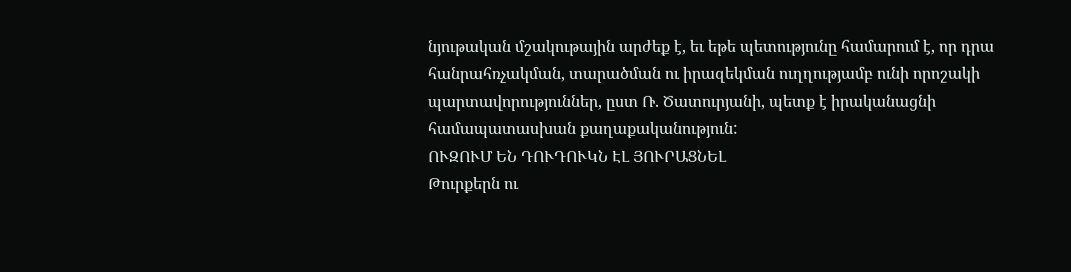նյութական մշակութային արժեք է, եւ եթե պետությունը համարում է, որ դրա հանրահռչակման, տարածման ու իրազեկման ուղղությամբ ունի որոշակի պարտավորություններ, ըստ Ռ. Ծատուրյանի, պետք է իրականացնի համապատասխան քաղաքականություն:
ՈՒԶՈՒՄ ԵՆ ԴՈՒԴՈՒԿՆ ԷԼ ՅՈՒՐԱՑՆԵԼ
Թուրքերն ու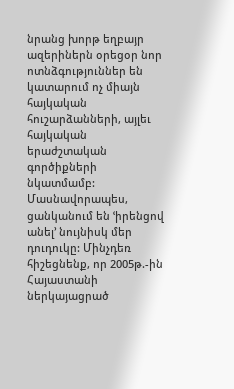նրանց խորթ եղբայր ազերիներն օրեցօր նոր ոտնձգություններ են կատարում ոչ միայն հայկական հուշարձանների, այլեւ հայկական երաժշտական գործիքների նկատմամբ: Մասնավորապես, ցանկանում են ՙիրենցով անել՚ նույնիսկ մեր դուդուկը: Մինչդեռ հիշեցնենք, որ 2005թ.-ին Հայաստանի ներկայացրած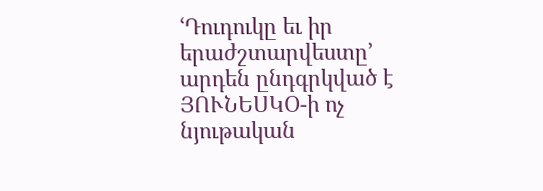ՙԴուդուկը եւ իր երաժշտարվեստը՚ արդեն ընդգրկված է ՅՈՒՆԵՍԿՕ-ի ոչ նյութական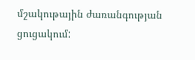մշակութային ժառանգության ցուցակում: